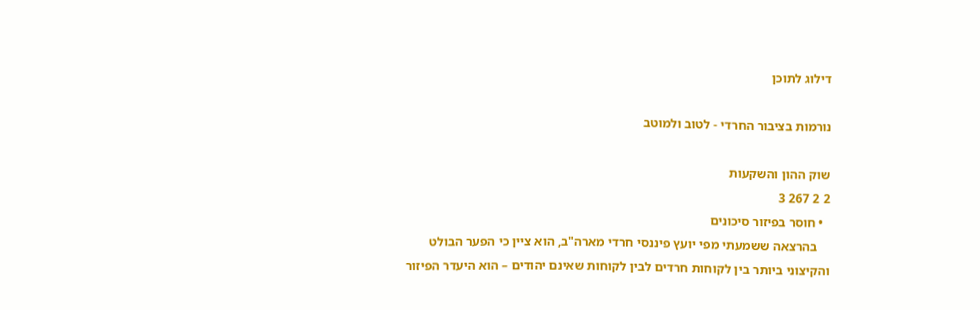דילוג לתוכן

נורמות בציבור החרדי - לטוב ולמוטב

שוק ההון והשקעות
2 2 267 3
  • חוסר בפיזור סיכונים
    בהרצאה ששמעתי מפי יועץ פיננסי חרדי מארה"ב, הוא ציין כי הפער הבולט והקיצוני ביותר בין לקוחות חרדים לבין לקוחות שאינם יהודים – הוא היעדר הפיזור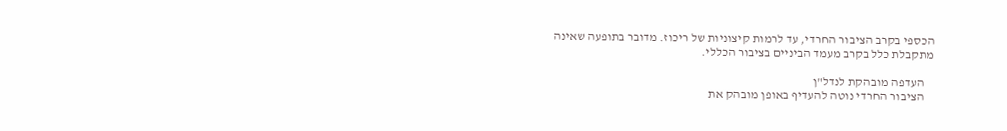הכספי בקרב הציבור החרדי, עד לרמות קיצוניות של ריכוז. מדובר בתופעה שאינה מתקבלת כלל בקרב מעמד הביניים בציבור הכללי.

    העדפה מובהקת לנדל"ן
    הציבור החרדי נוטה להעדיף באופן מובהק את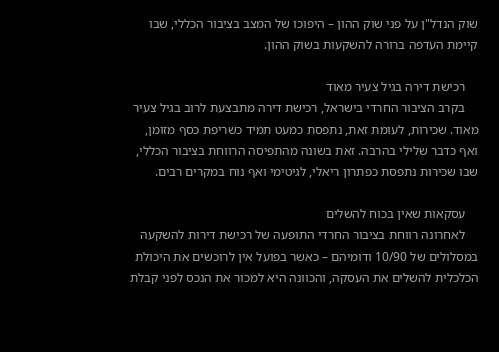שוק הנדל"ן על פני שוק ההון – היפוכו של המצב בציבור הכללי, שבו קיימת העדפה ברורה להשקעות בשוק ההון.

    רכישת דירה בגיל צעיר מאוד
    בקרב הציבור החרדי בישראל, רכישת דירה מתבצעת לרוב בגיל צעיר מאוד. שכירות, לעומת זאת, נתפסת כמעט תמיד כשריפת כסף מזומן, ואף כדבר שלילי בהרבה. זאת בשונה מהתפיסה הרווחת בציבור הכללי, שבו שכירות נתפסת כפתרון ריאלי, לגיטימי ואף נוח במקרים רבים.

    עסקאות שאין בכוח להשלים
    לאחרונה רווחת בציבור החרדי התופעה של רכישת דירות להשקעה במסלולים של 10/90 ודומיהם – כאשר בפועל אין לרוכשים את היכולת הכלכלית להשלים את העסקה, והכוונה היא למכור את הנכס לפני קבלת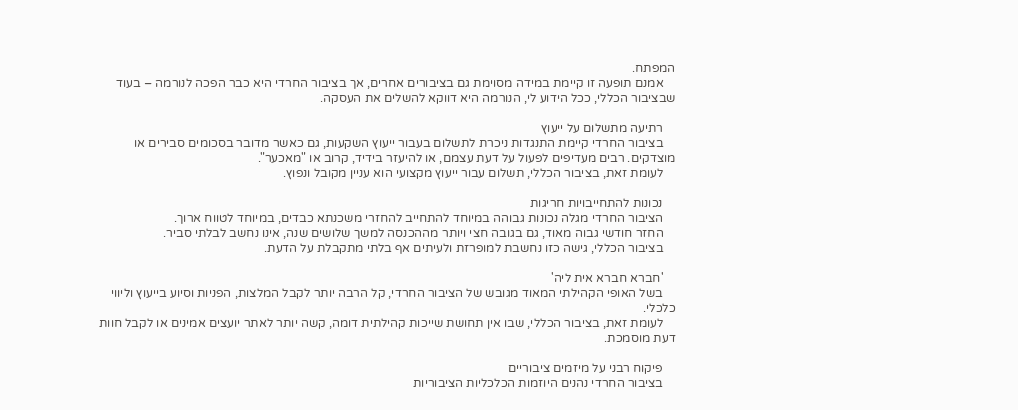המפתח.
    אמנם תופעה זו קיימת במידה מסוימת גם בציבורים אחרים, אך בציבור החרדי היא כבר הפכה לנורמה – בעוד שבציבור הכללי, ככל הידוע לי, הנורמה היא דווקא להשלים את העסקה.

    רתיעה מתשלום על ייעוץ
    בציבור החרדי קיימת התנגדות ניכרת לתשלום בעבור ייעוץ השקעות, גם כאשר מדובר בסכומים סבירים או מוצדקים. רבים מעדיפים לפעול על דעת עצמם, או להיעזר בידיד, קרוב או "מאכער".
    לעומת זאת, בציבור הכללי, תשלום עבור ייעוץ מקצועי הוא עניין מקובל ונפוץ.

    נכונות להתחייבויות חריגות
    הציבור החרדי מגלה נכונות גבוהה במיוחד להתחייב להחזרי משכנתא כבדים, במיוחד לטווח ארוך.
    החזר חודשי גבוה מאוד, גם בגובה חצי ויותר מההכנסה למשך שלושים שנה, אינו נחשב לבלתי סביר.
    בציבור הכללי, גישה כזו נחשבת למופרזת ולעיתים אף בלתי מתקבלת על הדעת.

    'חברא חברא אית ליה'
    בשל האופי הקהילתי המאוד מגובש של הציבור החרדי, קל הרבה יותר לקבל המלצות, הפניות וסיוע בייעוץ וליווי כלכלי.
    לעומת זאת, בציבור הכללי, שבו אין תחושת שייכות קהילתית דומה, קשה יותר לאתר יועצים אמינים או לקבל חוות דעת מוסמכת.

    פיקוח רבני על מיזמים ציבוריים
    בציבור החרדי נהנים היוזמות הכלכליות הציבוריות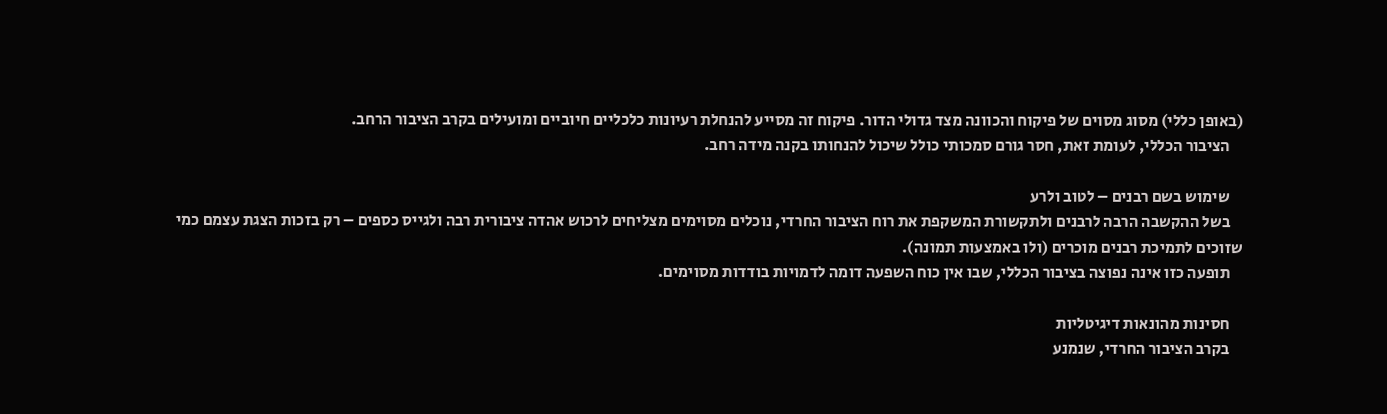(באופן כללי) מסוג מסוים של פיקוח והכוונה מצד גדולי הדור. פיקוח זה מסייע להנחלת רעיונות כלכליים חיוביים ומועילים בקרב הציבור הרחב.
    הציבור הכללי, לעומת זאת, חסר גורם סמכותי כולל שיכול להנחותו בקנה מידה רחב.

    שימוש בשם רבנים – לטוב ולרע
    בשל ההקשבה הרבה לרבנים ולתקשורת המשקפת את רוח הציבור החרדי, נוכלים מסוימים מצליחים לרכוש אהדה ציבורית רבה ולגייס כספים – רק בזכות הצגת עצמם כמי שזוכים לתמיכת רבנים מוכרים (ולו באמצעות תמונה).
    תופעה כזו אינה נפוצה בציבור הכללי, שבו אין כוח השפעה דומה לדמויות בודדות מסוימים.

    חסינות מהונאות דיגיטליות
    בקרב הציבור החרדי, שנמנע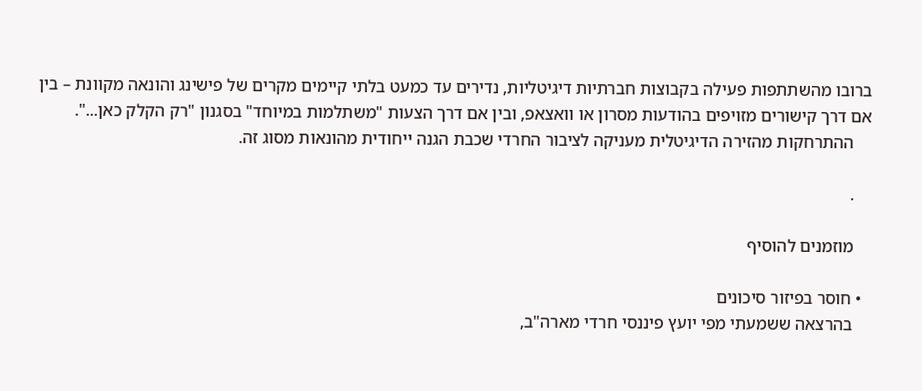ברובו מהשתתפות פעילה בקבוצות חברתיות דיגיטליות, נדירים עד כמעט בלתי קיימים מקרים של פישינג והונאה מקוונת – בין אם דרך קישורים מזויפים בהודעות מסרון או וואצאפ, ובין אם דרך הצעות "משתלמות במיוחד" בסגנון "רק הקלק כאן...".
    ההתרחקות מהזירה הדיגיטלית מעניקה לציבור החרדי שכבת הגנה ייחודית מהונאות מסוג זה.

    .

    מוזמנים להוסיף

  • חוסר בפיזור סיכונים
    בהרצאה ששמעתי מפי יועץ פיננסי חרדי מארה"ב,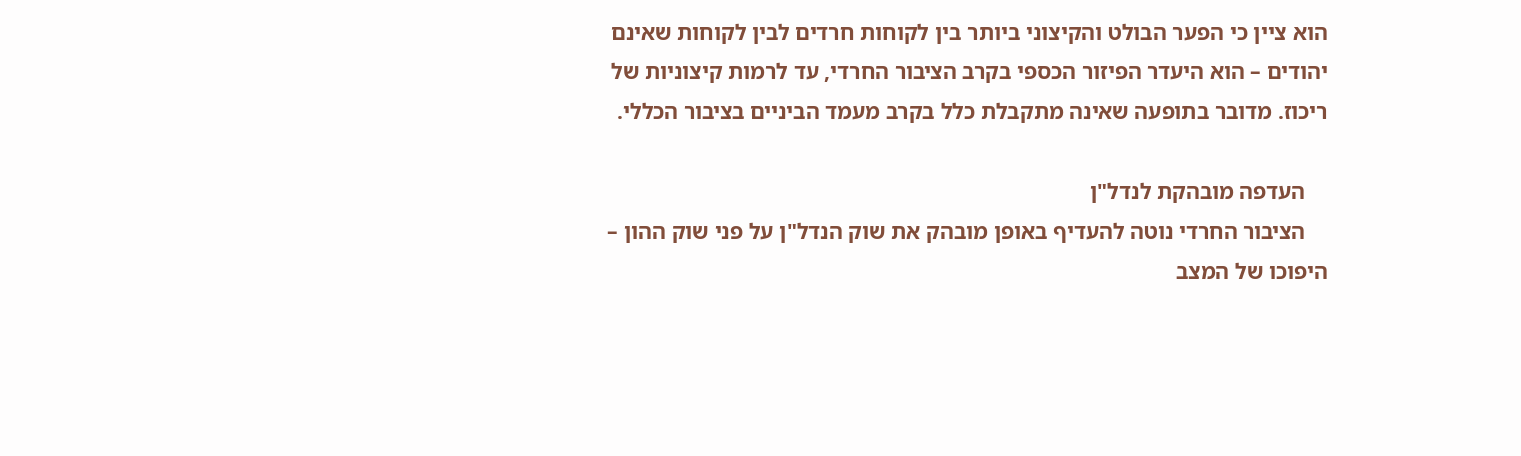הוא ציין כי הפער הבולט והקיצוני ביותר בין לקוחות חרדים לבין לקוחות שאינם יהודים – הוא היעדר הפיזור הכספי בקרב הציבור החרדי, עד לרמות קיצוניות של ריכוז. מדובר בתופעה שאינה מתקבלת כלל בקרב מעמד הביניים בציבור הכללי.

    העדפה מובהקת לנדל"ן
    הציבור החרדי נוטה להעדיף באופן מובהק את שוק הנדל"ן על פני שוק ההון – היפוכו של המצב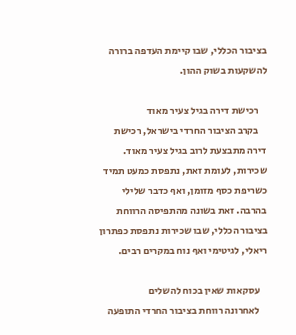בציבור הכללי, שבו קיימת העדפה ברורה להשקעות בשוק ההון.

    רכישת דירה בגיל צעיר מאוד
    בקרב הציבור החרדי בישראל, רכישת דירה מתבצעת לרוב בגיל צעיר מאוד. שכירות, לעומת זאת, נתפסת כמעט תמיד כשריפת כסף מזומן, ואף כדבר שלילי בהרבה. זאת בשונה מהתפיסה הרווחת בציבור הכללי, שבו שכירות נתפסת כפתרון ריאלי, לגיטימי ואף נוח במקרים רבים.

    עסקאות שאין בכוח להשלים
    לאחרונה רווחת בציבור החרדי התופעה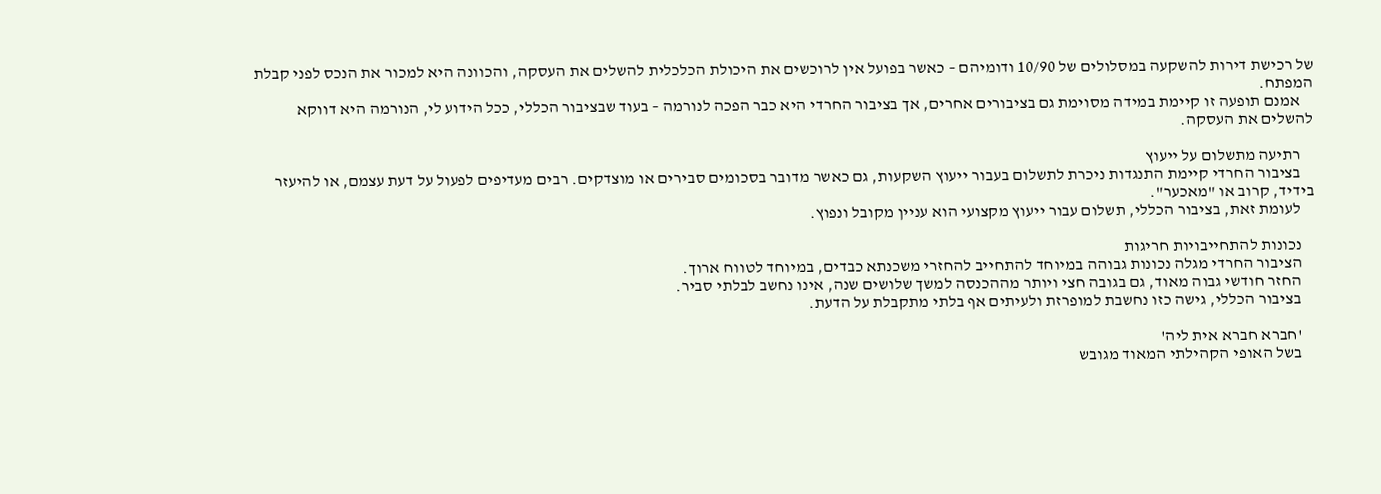של רכישת דירות להשקעה במסלולים של 10/90 ודומיהם – כאשר בפועל אין לרוכשים את היכולת הכלכלית להשלים את העסקה, והכוונה היא למכור את הנכס לפני קבלת המפתח.
    אמנם תופעה זו קיימת במידה מסוימת גם בציבורים אחרים, אך בציבור החרדי היא כבר הפכה לנורמה – בעוד שבציבור הכללי, ככל הידוע לי, הנורמה היא דווקא להשלים את העסקה.

    רתיעה מתשלום על ייעוץ
    בציבור החרדי קיימת התנגדות ניכרת לתשלום בעבור ייעוץ השקעות, גם כאשר מדובר בסכומים סבירים או מוצדקים. רבים מעדיפים לפעול על דעת עצמם, או להיעזר בידיד, קרוב או "מאכער".
    לעומת זאת, בציבור הכללי, תשלום עבור ייעוץ מקצועי הוא עניין מקובל ונפוץ.

    נכונות להתחייבויות חריגות
    הציבור החרדי מגלה נכונות גבוהה במיוחד להתחייב להחזרי משכנתא כבדים, במיוחד לטווח ארוך.
    החזר חודשי גבוה מאוד, גם בגובה חצי ויותר מההכנסה למשך שלושים שנה, אינו נחשב לבלתי סביר.
    בציבור הכללי, גישה כזו נחשבת למופרזת ולעיתים אף בלתי מתקבלת על הדעת.

    'חברא חברא אית ליה'
    בשל האופי הקהילתי המאוד מגובש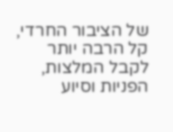של הציבור החרדי, קל הרבה יותר לקבל המלצות, הפניות וסיוע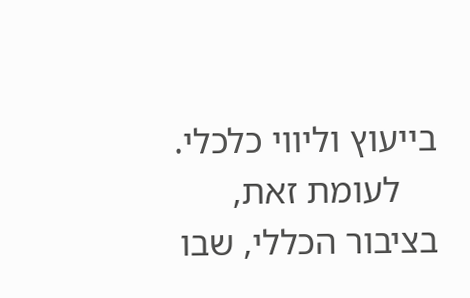בייעוץ וליווי כלכלי.
    לעומת זאת, בציבור הכללי, שבו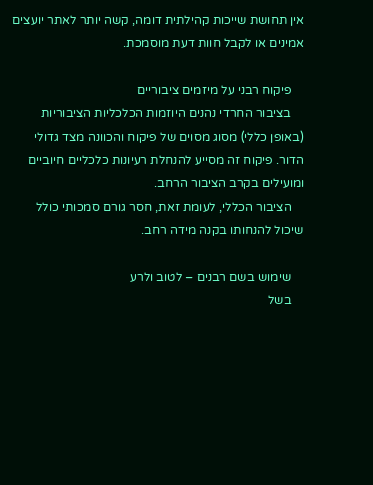אין תחושת שייכות קהילתית דומה, קשה יותר לאתר יועצים אמינים או לקבל חוות דעת מוסמכת.

    פיקוח רבני על מיזמים ציבוריים
    בציבור החרדי נהנים היוזמות הכלכליות הציבוריות (באופן כללי) מסוג מסוים של פיקוח והכוונה מצד גדולי הדור. פיקוח זה מסייע להנחלת רעיונות כלכליים חיוביים ומועילים בקרב הציבור הרחב.
    הציבור הכללי, לעומת זאת, חסר גורם סמכותי כולל שיכול להנחותו בקנה מידה רחב.

    שימוש בשם רבנים – לטוב ולרע
    בשל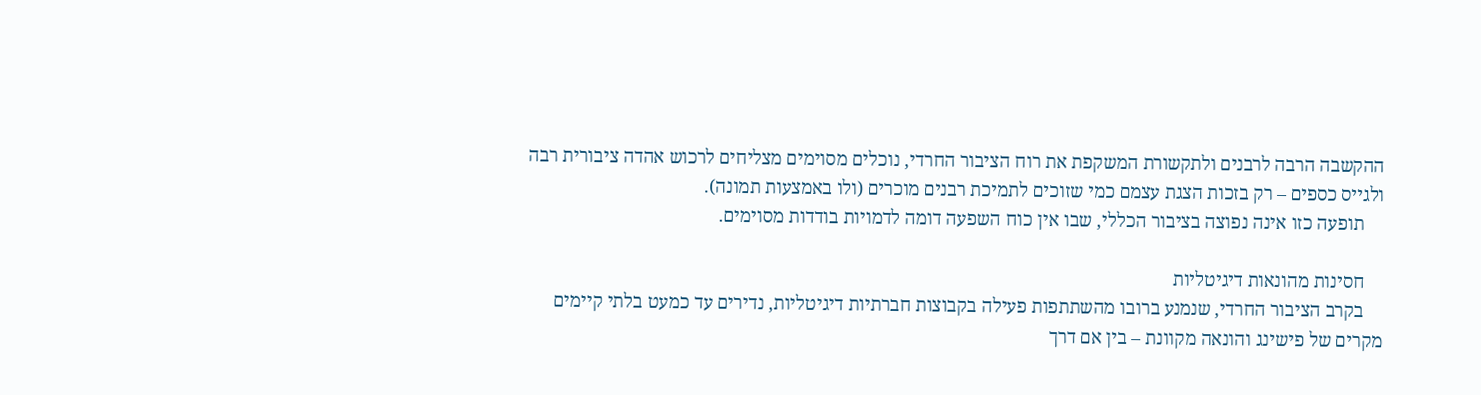ההקשבה הרבה לרבנים ולתקשורת המשקפת את רוח הציבור החרדי, נוכלים מסוימים מצליחים לרכוש אהדה ציבורית רבה ולגייס כספים – רק בזכות הצגת עצמם כמי שזוכים לתמיכת רבנים מוכרים (ולו באמצעות תמונה).
    תופעה כזו אינה נפוצה בציבור הכללי, שבו אין כוח השפעה דומה לדמויות בודדות מסוימים.

    חסינות מהונאות דיגיטליות
    בקרב הציבור החרדי, שנמנע ברובו מהשתתפות פעילה בקבוצות חברתיות דיגיטליות, נדירים עד כמעט בלתי קיימים מקרים של פישינג והונאה מקוונת – בין אם דרך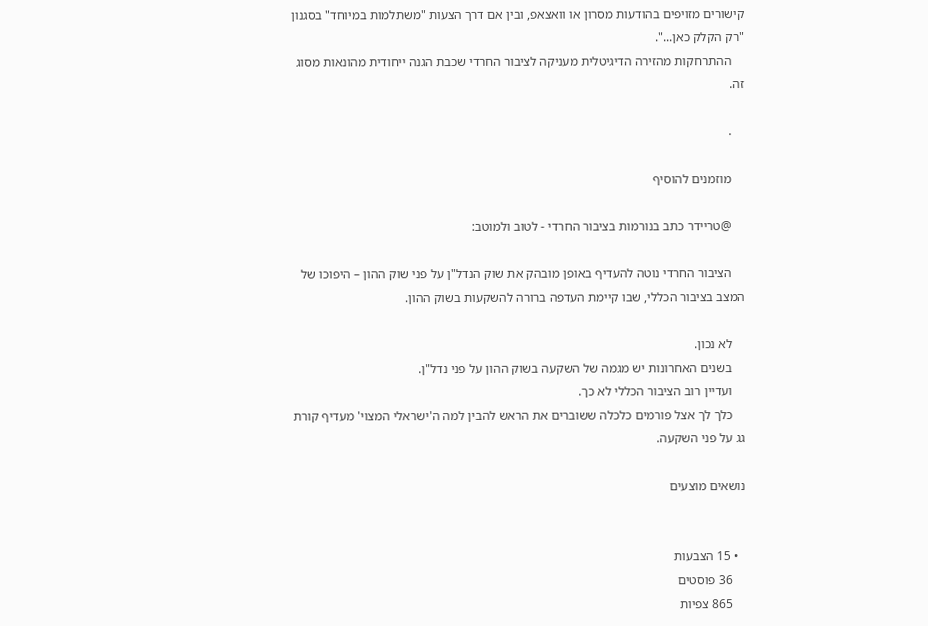קישורים מזויפים בהודעות מסרון או וואצאפ, ובין אם דרך הצעות "משתלמות במיוחד" בסגנון "רק הקלק כאן...".
    ההתרחקות מהזירה הדיגיטלית מעניקה לציבור החרדי שכבת הגנה ייחודית מהונאות מסוג זה.

    .

    מוזמנים להוסיף

    @טריידר כתב בנורמות בציבור החרדי - לטוב ולמוטב:

    הציבור החרדי נוטה להעדיף באופן מובהק את שוק הנדל"ן על פני שוק ההון – היפוכו של המצב בציבור הכללי, שבו קיימת העדפה ברורה להשקעות בשוק ההון.

    לא נכון.
    בשנים האחרונות יש מגמה של השקעה בשוק ההון על פני נדל"ן.
    ועדיין רוב הציבור הכללי לא כך.
    כלך לך אצל פורמים כלכלה ששוברים את הראש להבין למה ה'ישראלי המצוי' מעדיף קורת גג על פני השקעה.

נושאים מוצעים


  • 15 הצבעות
    36 פוסטים
    865 צפיות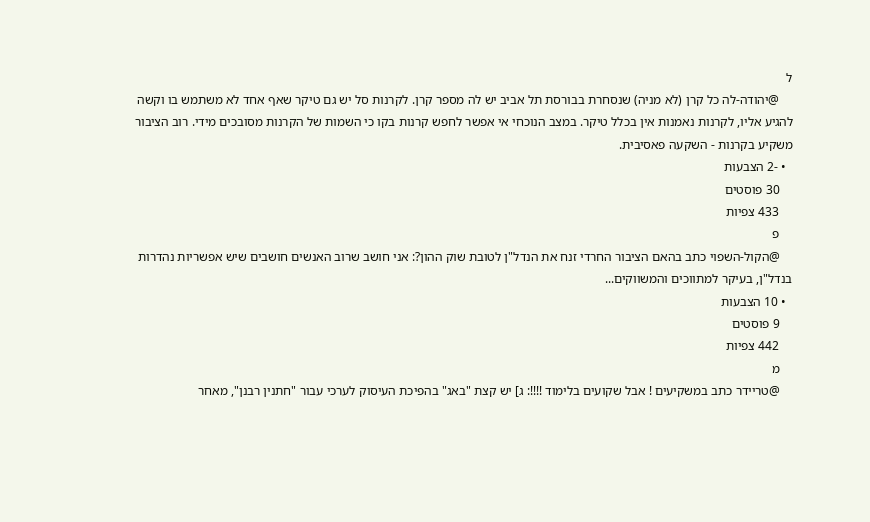ל
    @יהודה-לה כל קרן (לא מניה) שנסחרת בבורסת תל אביב יש לה מספר קרן. לקרנות סל יש גם טיקר שאף אחד לא משתמש בו וקשה להגיע אליו, לקרנות נאמנות אין בכלל טיקר. במצב הנוכחי אי אפשר לחפש קרנות בקו כי השמות של הקרנות מסובכים מידי. רוב הציבור משקיע בקרנות - השקעה פאסיבית.
  • -2 הצבעות
    30 פוסטים
    433 צפיות
    פ
    @הקול-השפוי כתב בהאם הציבור החרדי זנח את הנדל"ן לטובת שוק ההון?: אני חושב שרוב האנשים חושבים שיש אפשריות נהדרות בנדל"ן, בעיקר למתווכים והמשווקים...
  • 10 הצבעות
    9 פוסטים
    442 צפיות
    מ
    @טריידר כתב במשקיעים ! אבל שקועים בלימוד !!!!: ג] יש קצת "באג" בהפיכת העיסוק לערכי עבור "חתנין רבנן", מאחר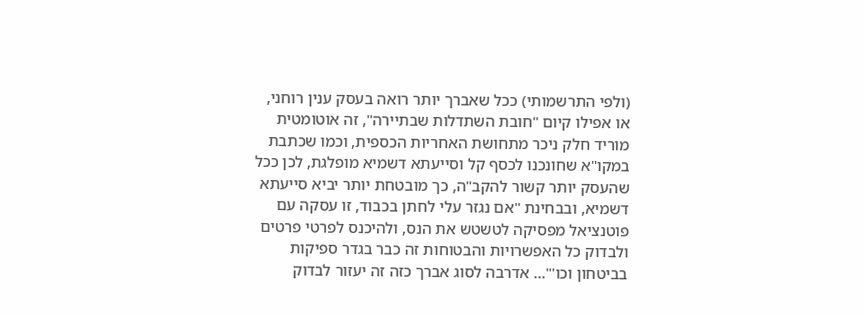(ולפי התרשמותי) ככל שאברך יותר רואה בעסק ענין רוחני, או אפילו קיום "חובת השתדלות שבתיירה", זה אוטומטית מוריד חלק ניכר מתחושת האחריות הכספית, וכמו שכתבת במקו"א שחונכנו לכסף קל וסייעתא דשמיא מופלגת, לכן ככל שהעסק יותר קשור להקב"ה, כך מובטחת יותר יביא סייעתא דשמיא, ובבחינת "אם נגזר עלי לחתן בכבוד, זו עסקה עם פוטנציאל מפסיקה לטשטש את הנס, ולהיכנס לפרטי פרטים ולבדוק כל האפשרויות והבטוחות זה כבר בגדר ספיקות בביטחון וכו'"... אדרבה לסוג אברך כזה זה יעזור לבדוק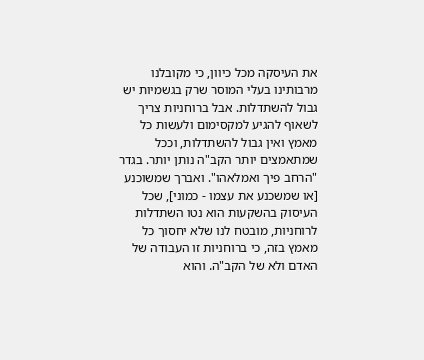את העיסקה מכל כיוון, כי מקובלנו מרבותינו בעלי המוסר שרק בגשמיות יש גבול להשתדלות. אבל ברוחניות צריך לשאוף להגיע למקסימום ולעשות כל מאמץ ואין גבול להשתדלות, וככל שמתאמצים יותר הקב"ה נותן יותר. בגדר "הרחב פיך ואמלאהו". ואברך שמשוכנע [או שמשכנע את עצמו - כמוני], שכל העיסוק בהשקעות הוא נטו השתדלות לרוחניות, מובטח לנו שלא יחסוך כל מאמץ בזה, כי ברוחניות זו העבודה של האדם ולא של הקב"ה. והוא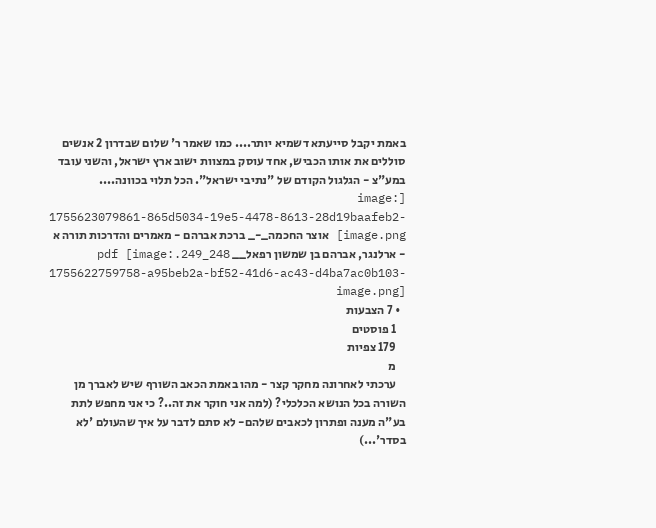באמת יקבל סייעתא דשמיא יותר.... כמו שאמר ר' שלום שבדרון 2 אנשים סוללים את אותו הכביש, אחד עוסק במצוות ישוב ארץ ישראל, והשני עובד במע"צ - הגלגול הקודם של "נתיבי ישראל". הכל תלוי בכוונה.... [image: 1755623079861-865d5034-19e5-4478-8613-28d19baafeb2-image.png] אוצר החכמה_-_ ברכת אברהם - מאמרים והדרכות תורה א - ארלנגר, אברהם בן שמשון רפאל__ 248_249.pdf [image: 1755622759758-a95beb2a-bf52-41d6-ac43-d4ba7ac0b103-image.png]
  • 7 הצבעות
    1 פוסטים
    179 צפיות
    מ
    ערכתי לאחרונה מחקר קצר - מהו באמת הכאב השורף שיש לאברך מן השורה בכל הנושא הכלכלי? (למה אני חוקר את זה..? כי אני מחפש לתת בע"ה מענה ופתרון לכאבים שלהם- לא סתם לדבר על איך שהעולם 'לא בסדר'...)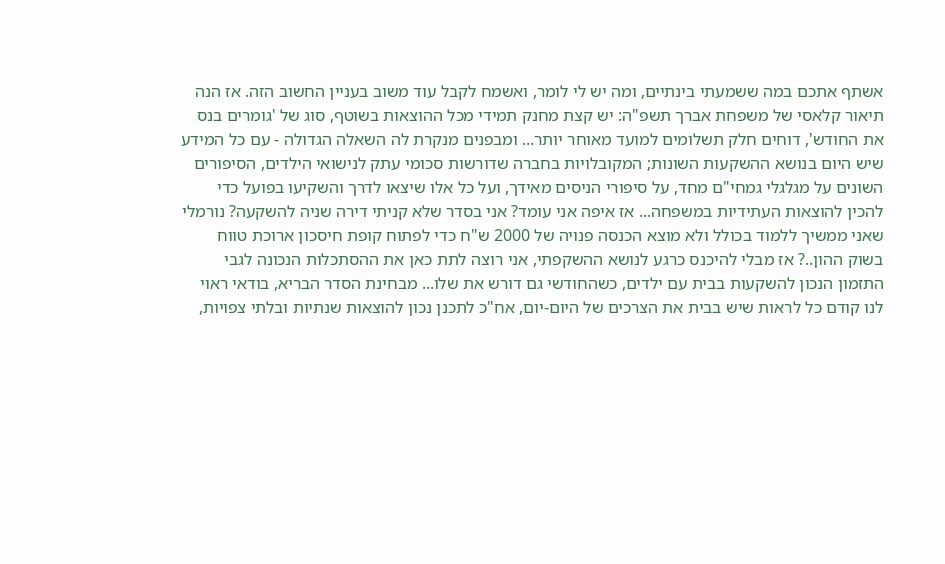אשתף אתכם במה ששמעתי בינתיים, ומה יש לי לומר, ואשמח לקבל עוד משוב בעניין החשוב הזה. אז הנה תיאור קלאסי של משפחת אברך תשפ"ה: יש קצת מחנק תמידי מכל ההוצאות בשוטף, סוג של 'גומרים בנס את החודש', דוחים חלק תשלומים למועד מאוחר יותר... ומבפנים מנקרת לה השאלה הגדולה - עם כל המידע שיש היום בנושא ההשקעות השונות; המקובלויות בחברה שדורשות סכומי עתק לנישואי הילדים, הסיפורים השונים על מגלגלי גמחי"ם מחד, על סיפורי הניסים מאידך, ועל כל אלו שיצאו לדרך והשקיעו בפועל כדי להכין להוצאות העתידיות במשפחה... אז איפה אני עומד? אני בסדר שלא קניתי דירה שניה להשקעה? נורמלי שאני ממשיך ללמוד בכולל ולא מוצא הכנסה פנויה של 2000 ש"ח כדי לפתוח קופת חיסכון ארוכת טווח בשוק ההון..? אז מבלי להיכנס כרגע לנושא ההשקפתי, אני רוצה לתת כאן את ההסתכלות הנכונה לגבי התזמון הנכון להשקעות בבית עם ילדים, כשהחודשי גם דורש את שלו... מבחינת הסדר הבריא, בודאי ראוי לנו קודם כל לראות שיש בבית את הצרכים של היום-יום, אח"כ לתכנן נכון להוצאות שנתיות ובלתי צפויות,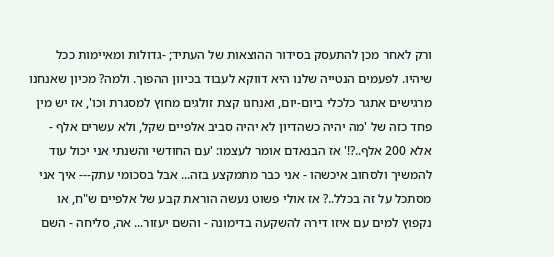ורק לאחר מכן להתעסק בסידור ההוצאות של העתיד; -גדולות ומאיימות ככל שיהיו. לפעמים הנטייה שלנו היא דווקא לעבוד בכיוון ההפוך. ולמה? מכיון שאנחנו מרגישים אתגר כלכלי ביום-יום, ואנחנו קצת זולגים מחוץ למסגרת וכו', אז יש מין פחד כזה של 'מה יהיה כשהדיון לא יהיה סביב אלפיים שקל, ולא עשרים אלף - אלא 200 אלף..?!' אז הבנאדם אומר לעצמו: 'עם החודשי והשנתי אני יכול עוד להמשיך ולסחוב איכשהו - אני כבר מתמקצע בזה... אבל בסכומי עתק--- איך אני מסתכל על זה בכלל..? אז אולי פשוט נעשה הוראת קבע של אלפיים ש"ח, או נקפוץ למים עם איזו דירה להשקעה בדימונה - והשם יעזור... אה, סליחה - השם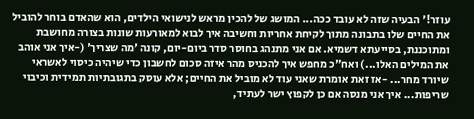עוזר!' הבעיה שזה לא עובד ככה... המושג של להכין מראש לנישואי הילדים, הוא שהאדם בוחר להוביל את החיים שלו בתבונה מתוך לקיחת אחריות וחשיבה איך לבוא למאורעות שונות בצורה מחושבת ומתוכננת, בסייעתא דשמיא. אם אני מתנהג בחוסר סדר ביום-יום, קונה 'מה שצריך' (-איך אני אוהב את המילים האלו...) ואח"כ מחפש איך להכניס מהר איזה סכום לחשבון כדי שיהיה כיסוי לאשראי שיורד מחר... -אז זאת אומרת שאני עוד לא מוביל את החיים; אלא עוסק בתגובתיות תמידית וכיבוי שריפות... איך אני מנסה אם כן לקפוץ ישר לעתיד,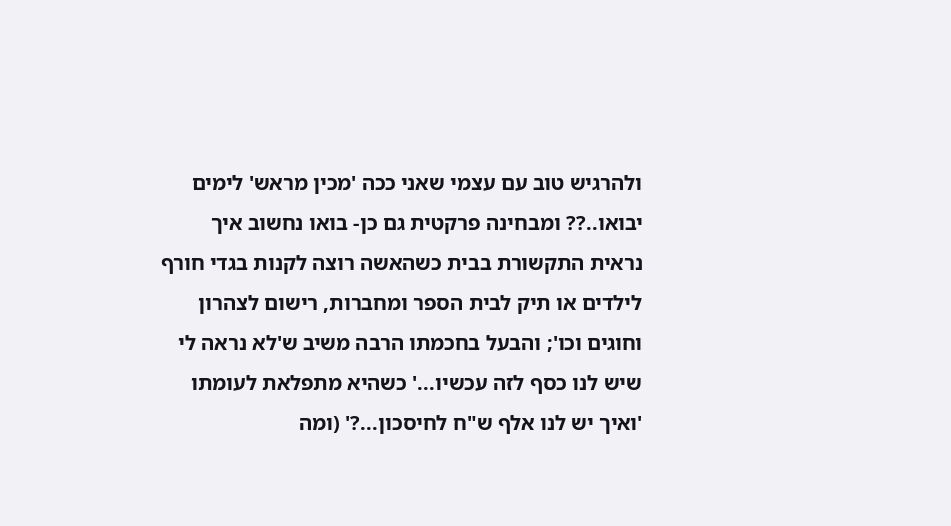ולהרגיש טוב עם עצמי שאני ככה 'מכין מראש' לימים יבואו..?? ומבחינה פרקטית גם כן- בואו נחשוב איך נראית התקשורת בבית כשהאשה רוצה לקנות בגדי חורף לילדים או תיק לבית הספר ומחברות, רישום לצהרון וחוגים וכו'; והבעל בחכמתו הרבה משיב ש'לא נראה לי שיש לנו כסף לזה עכשיו...' כשהיא מתפלאת לעומתו 'ואיך יש לנו אלף ש"ח לחיסכון...?' (ומה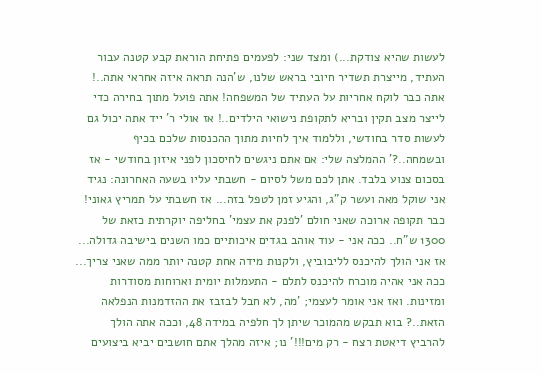לעשות שהיא צודקת...) ומצד שני: לפעמים פתיחת הוראת קבע קטנה עבור העתיד, מייצרת תשדיר חיובי בראש שלנו, ש'הנה תראה איזה אחראי אתה..! אתה כבר לוקח אחריות על העתיד של המשפחה! אתה פועל מתוך בחירה כדי לייצר מצב תקין ובריא לתקופת נישואי הילדים..! אז אולי ר' ייד אתה יכול גם לעשות סדר בחודשי, וללמוד איך לחיות מתוך ההכנסות שלכם בכיף ובשמחה..?' ההמלצה שלי: אם אתם ניגשים לחיסכון לפני איזון בחודשי - אז בסכום צנוע בלבד. אתן לכם משל לסיום - חשבתי עליו בשעה האחרונה: נגיד אני שוקל מאה ועשר ק"ג, והגיע זמן לטפל בזה... אז חשבתי על תמריץ גאוני! כבר תקופה ארוכה שאני חולם 'לפנק את עצמי' בחליפה יוקרתית כזאת של 1300 ש"ח.. ככה אני - עוד אוהב בגדים איכותיים כמו השנים בישיבה גדולה... אז אני הולך להיכנס לליבוביץ, ולקנות מידה אחת קטנה יותר ממה שאני צריך... ככה אני אהיה מוכרח להיכנס לתלם - התעמלות יומית וארוחות מסודרות ומזינות. ואז אני אומר לעצמי; 'מה, לא חבל לבזבז את ההזדמנות הנפלאה הזאת..? בוא תבקש מהמוכר שיתן לך חלפיה במידה 48, וככה אתה הולך להרביץ דיאטת רצח - רק מים!!!' נו; איזה מהלך אתם חושבים יביא ביצועים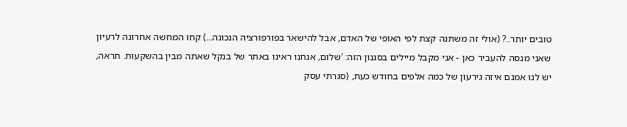טובים יותר..? (אולי זה משתנה קצת לפי האופי של האדם, אבל להישאר בפורפורציה הנכונה...) קחו המחשה אחרונה לרעיון שאני מנסה להעביר כאן - אני מקבל מיילים בסגנון הזה: 'שלום, אנחנו ראינו באתר של בנקל שאתה מבין בהשקעות. תראה, יש לנו אמנם איזה גירעון של כמה אלפים בחודש כעת, (סגרתי עסק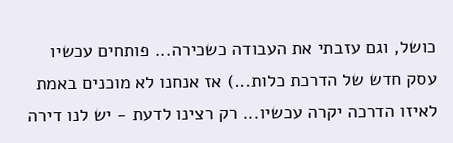כושל, וגם עזבתי את העבודה כשכירה... פותחים עכשיו עסק חדש של הדרכת כלות...) אז אנחנו לא מוכנים באמת לאיזו הדרכה יקרה עכשיו... רק רצינו לדעת - יש לנו דירה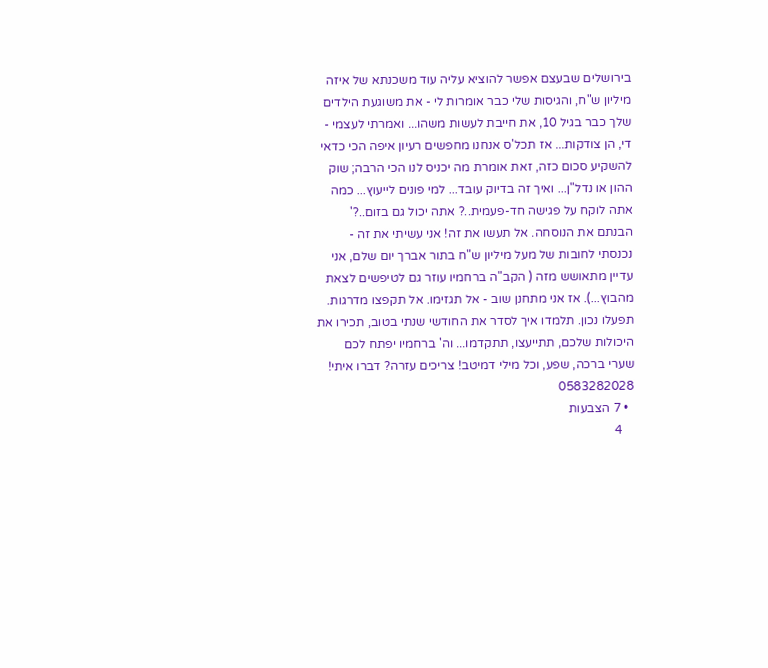בירושלים שבעצם אפשר להוציא עליה עוד משכנתא של איזה מיליון ש"ח, והגיסות שלי כבר אומרות לי - את משוגעת הילדים שלך כבר בגיל 10, את חייבת לעשות משהו... ואמרתי לעצמי - די, הן צודקות... אז תכל'ס אנחנו מחפשים רעיון איפה הכי כדאי להשקיע סכום כזה, זאת אומרת מה יכניס לנו הכי הרבה; שוק ההון או נדל"ן... ואיך זה בדיוק עובד... למי פונים לייעוץ... כמה אתה לוקח על פגישה חד-פעמית..? אתה יכול גם בזום..?' הבנתם את הנוסחה. אל תעשו את זה! אני עשיתי את זה - נכנסתי לחובות של מעל מיליון ש"ח בתור אברך יום שלם, אני עדיין מתאושש מזה ( הקב"ה ברחמיו עוזר גם לטיפשים לצאת מהבוץ...). אז אני מתחנן שוב - אל תגזימו. אל תקפצו מדרגות. תפעלו נכון. תלמדו איך לסדר את החודשי שנתי בטוב, תכירו את היכולות שלכם, תתייעצו, תתקדמו... וה' ברחמיו יפתח לכם שערי ברכה, שפע, וכל מילי דמיטב! צריכים עזרה? דברו איתי! 0583282028
  • 7 הצבעות
    4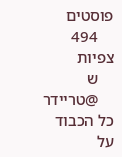פוסטים
    494 צפיות
    ש
    @טריידר כל הכבוד על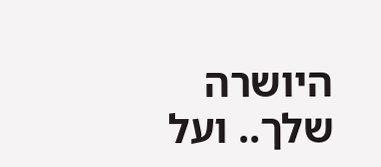היושרה שלך.. ועל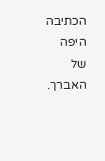הכתיבה היפה של האברך.